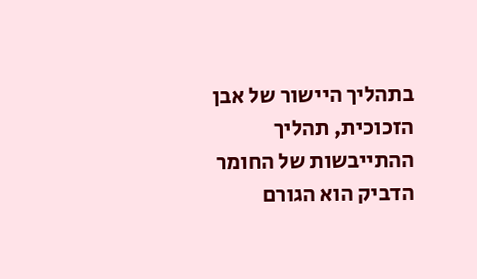בתהליך היישור של אבן הזכוכית, תהליך ההתייבשות של החומר הדביק הוא הגורם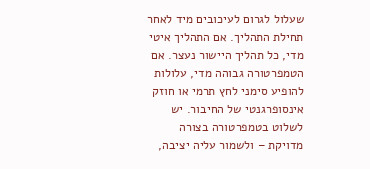שעלול לגרום לעיכובים מיד לאחר תחילת התהליך. אם התהליך איטי מדי, כל תהליך היישור נעצר. אם הטמפרטורה גבוהה מדי, עלולות להופיע סימני לחץ תרמי או חוזק אינסופרגנטי של החיבור. יש לשלוט בטמפרטורה בצורה מדויקת – ולשמור עליה יציבה,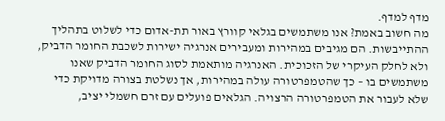מדף למדף.
מה חשוב באמת? אנו משתמשים בגלאי קוורץ באור תת-אדום כדי לשלוט בתהליך ההתייבשות. הם מגיבים במהירות ומעבירים אנרגיה ישירות לשכבת החומר הדביק, ולא לחלק העיקרי של הזכוכית. האנרגיה מותאמת לסוג החומר הדביק שאנו משתמשים בו – כך שהטמפרטורה עולה במהירות, אך נשלטת בצורה מדויקת כדי שלא לעבור את הטמפרטורה הרצויה. הגלאים פועלים עם זרם חשמלי יציב,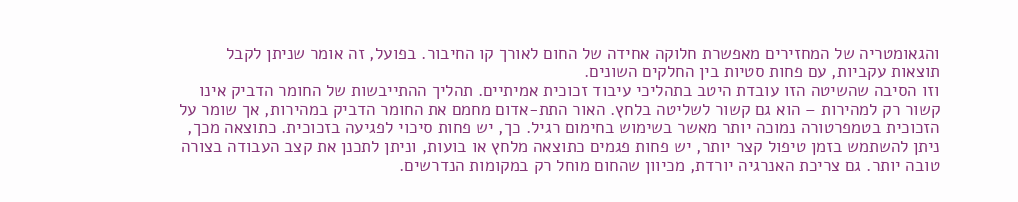והגאומטריה של המחזירים מאפשרת חלוקה אחידה של החום לאורך קו החיבור. בפועל, זה אומר שניתן לקבל תוצאות עקביות, עם פחות סטיות בין החלקים השונים.
וזו הסיבה שהשיטה הזו עובדת היטב בתהליכי עיבוד זכוכית אמיתיים. תהליך ההתייבשות של החומר הדביק אינו קשור רק למהירות – הוא גם קשור לשליטה בלחץ. האור התת-אדום מחמם את החומר הדביק במהירות, אך שומר על הזכוכית בטמפרטורה נמוכה יותר מאשר בשימוש בחימום רגיל. כך, יש פחות סיכוי לפגיעה בזכוכית. כתוצאה מכך, ניתן להשתמש בזמן טיפול קצר יותר, יש פחות פגמים כתוצאה מלחץ או בועות, וניתן לתכנן את קצב העבודה בצורה טובה יותר. גם צריכת האנרגיה יורדת, מכיוון שהחום מוחל רק במקומות הנדרשים.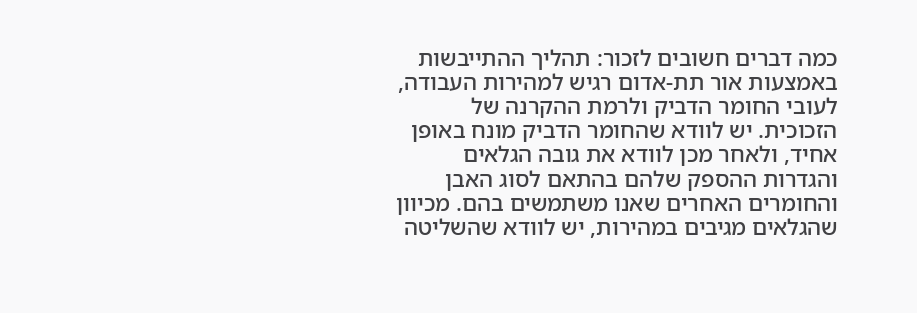כמה דברים חשובים לזכור: תהליך ההתייבשות באמצעות אור תת-אדום רגיש למהירות העבודה, לעובי החומר הדביק ולרמת ההקרנה של הזכוכית. יש לוודא שהחומר הדביק מונח באופן אחיד, ולאחר מכן לוודא את גובה הגלאים והגדרות ההספק שלהם בהתאם לסוג האבן והחומרים האחרים שאנו משתמשים בהם. מכיוון שהגלאים מגיבים במהירות, יש לוודא שהשליטה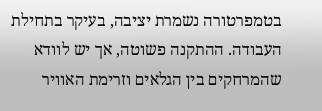בטמפרטורה נשמרת יציבה, בעיקר בתחילת העבודה. ההתקנה פשוטה, אך יש לוודא שהמרחקים בין הגלאים וזרימת האוויר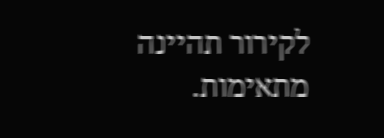לקירור תהיינה מתאימות.